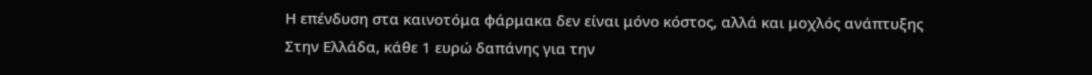Η επένδυση στα καινοτόμα φάρμακα δεν είναι μόνο κόστος, αλλά και μοχλός ανάπτυξης
Στην Ελλάδα, κάθε 1 ευρώ δαπάνης για την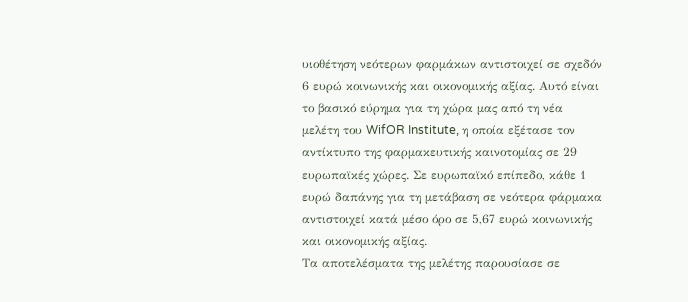υιοθέτηση νεότερων φαρμάκων αντιστοιχεί σε σχεδόν 6 ευρώ κοινωνικής και οικονομικής αξίας. Αυτό είναι το βασικό εύρημα για τη χώρα μας από τη νέα μελέτη του WifOR Institute, η οποία εξέτασε τον αντίκτυπο της φαρμακευτικής καινοτομίας σε 29 ευρωπαϊκές χώρες. Σε ευρωπαϊκό επίπεδο, κάθε 1 ευρώ δαπάνης για τη μετάβαση σε νεότερα φάρμακα αντιστοιχεί κατά μέσο όρο σε 5,67 ευρώ κοινωνικής και οικονομικής αξίας.
Τα αποτελέσματα της μελέτης παρουσίασε σε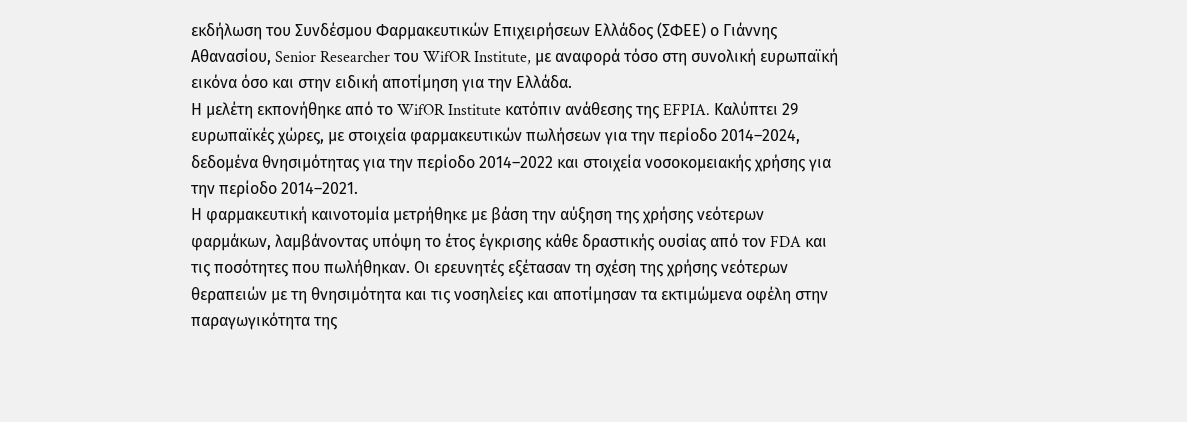εκδήλωση του Συνδέσμου Φαρμακευτικών Επιχειρήσεων Ελλάδος (ΣΦΕΕ) ο Γιάννης Αθανασίου, Senior Researcher του WifOR Institute, με αναφορά τόσο στη συνολική ευρωπαϊκή εικόνα όσο και στην ειδική αποτίμηση για την Ελλάδα.
Η μελέτη εκπονήθηκε από το WifOR Institute κατόπιν ανάθεσης της EFPIA. Καλύπτει 29 ευρωπαϊκές χώρες, με στοιχεία φαρμακευτικών πωλήσεων για την περίοδο 2014–2024, δεδομένα θνησιμότητας για την περίοδο 2014–2022 και στοιχεία νοσοκομειακής χρήσης για την περίοδο 2014–2021.
Η φαρμακευτική καινοτομία μετρήθηκε με βάση την αύξηση της χρήσης νεότερων φαρμάκων, λαμβάνοντας υπόψη το έτος έγκρισης κάθε δραστικής ουσίας από τον FDA και τις ποσότητες που πωλήθηκαν. Οι ερευνητές εξέτασαν τη σχέση της χρήσης νεότερων θεραπειών με τη θνησιμότητα και τις νοσηλείες και αποτίμησαν τα εκτιμώμενα οφέλη στην παραγωγικότητα της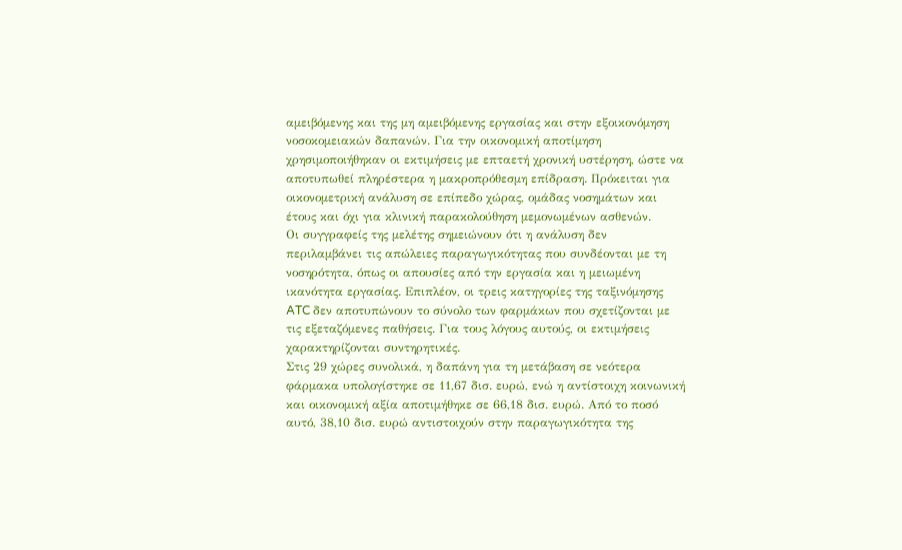αμειβόμενης και της μη αμειβόμενης εργασίας και στην εξοικονόμηση νοσοκομειακών δαπανών. Για την οικονομική αποτίμηση χρησιμοποιήθηκαν οι εκτιμήσεις με επταετή χρονική υστέρηση, ώστε να αποτυπωθεί πληρέστερα η μακροπρόθεσμη επίδραση. Πρόκειται για οικονομετρική ανάλυση σε επίπεδο χώρας, ομάδας νοσημάτων και έτους και όχι για κλινική παρακολούθηση μεμονωμένων ασθενών.
Οι συγγραφείς της μελέτης σημειώνουν ότι η ανάλυση δεν περιλαμβάνει τις απώλειες παραγωγικότητας που συνδέονται με τη νοσηρότητα, όπως οι απουσίες από την εργασία και η μειωμένη ικανότητα εργασίας. Επιπλέον, οι τρεις κατηγορίες της ταξινόμησης ATC δεν αποτυπώνουν το σύνολο των φαρμάκων που σχετίζονται με τις εξεταζόμενες παθήσεις. Για τους λόγους αυτούς, οι εκτιμήσεις χαρακτηρίζονται συντηρητικές.
Στις 29 χώρες συνολικά, η δαπάνη για τη μετάβαση σε νεότερα φάρμακα υπολογίστηκε σε 11,67 δισ. ευρώ, ενώ η αντίστοιχη κοινωνική και οικονομική αξία αποτιμήθηκε σε 66,18 δισ. ευρώ. Από το ποσό αυτό, 38,10 δισ. ευρώ αντιστοιχούν στην παραγωγικότητα της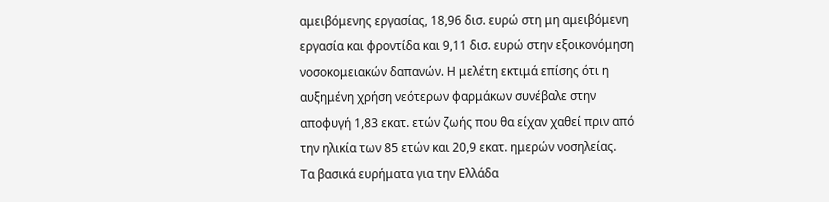αμειβόμενης εργασίας, 18,96 δισ. ευρώ στη μη αμειβόμενη εργασία και φροντίδα και 9,11 δισ. ευρώ στην εξοικονόμηση νοσοκομειακών δαπανών. Η μελέτη εκτιμά επίσης ότι η αυξημένη χρήση νεότερων φαρμάκων συνέβαλε στην αποφυγή 1,83 εκατ. ετών ζωής που θα είχαν χαθεί πριν από την ηλικία των 85 ετών και 20,9 εκατ. ημερών νοσηλείας.
Τα βασικά ευρήματα για την Ελλάδα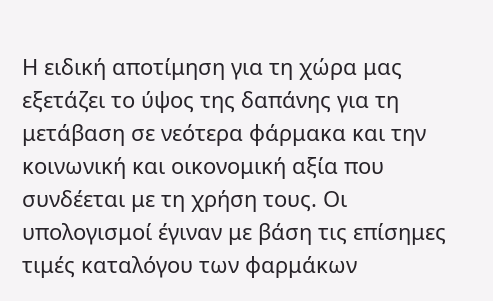Η ειδική αποτίμηση για τη χώρα μας εξετάζει το ύψος της δαπάνης για τη μετάβαση σε νεότερα φάρμακα και την κοινωνική και οικονομική αξία που συνδέεται με τη χρήση τους. Οι υπολογισμοί έγιναν με βάση τις επίσημες τιμές καταλόγου των φαρμάκων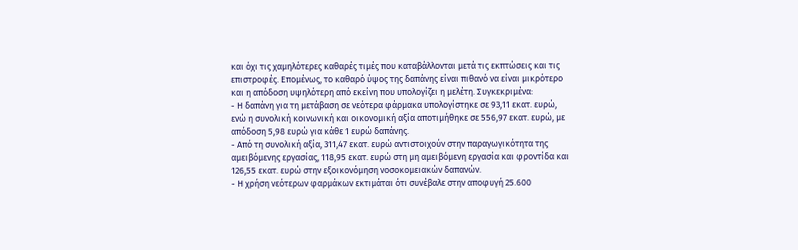και όχι τις χαμηλότερες καθαρές τιμές που καταβάλλονται μετά τις εκπτώσεις και τις επιστροφές. Επομένως, το καθαρό ύψος της δαπάνης είναι πιθανό να είναι μικρότερο και η απόδοση υψηλότερη από εκείνη που υπολογίζει η μελέτη. Συγκεκριμένα:
- Η δαπάνη για τη μετάβαση σε νεότερα φάρμακα υπολογίστηκε σε 93,11 εκατ. ευρώ, ενώ η συνολική κοινωνική και οικονομική αξία αποτιμήθηκε σε 556,97 εκατ. ευρώ, με απόδοση 5,98 ευρώ για κάθε 1 ευρώ δαπάνης.
- Από τη συνολική αξία, 311,47 εκατ. ευρώ αντιστοιχούν στην παραγωγικότητα της αμειβόμενης εργασίας, 118,95 εκατ. ευρώ στη μη αμειβόμενη εργασία και φροντίδα και 126,55 εκατ. ευρώ στην εξοικονόμηση νοσοκομειακών δαπανών.
- Η χρήση νεότερων φαρμάκων εκτιμάται ότι συνέβαλε στην αποφυγή 25.600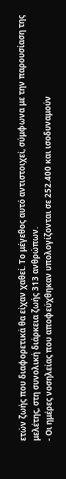ετών ζωής που διαφορετικά θα είχαν χαθεί. Το μέγεθος αυτό αντιστοιχεί, σύμφωνα με την παρουσίαση της μελέτης, στη συνολική διάρκεια ζωής 313 ανθρώπων.
- Οι ημέρες νοσηλείας που αποφεύχθηκαν υπολογίζονται σε 252.400 και ισοδυναμούν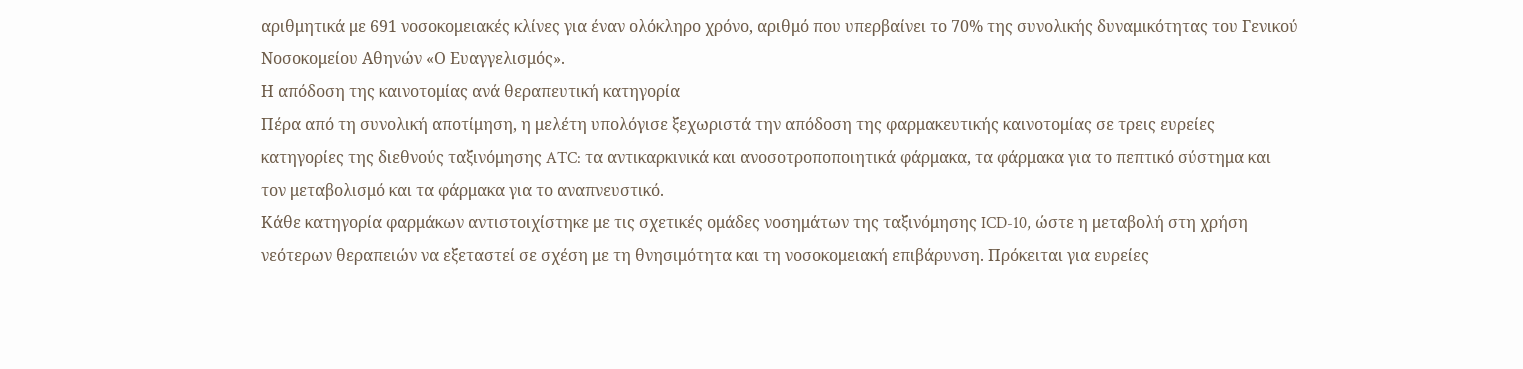αριθμητικά με 691 νοσοκομειακές κλίνες για έναν ολόκληρο χρόνο, αριθμό που υπερβαίνει το 70% της συνολικής δυναμικότητας του Γενικού Νοσοκομείου Αθηνών «Ο Ευαγγελισμός».
Η απόδοση της καινοτομίας ανά θεραπευτική κατηγορία
Πέρα από τη συνολική αποτίμηση, η μελέτη υπολόγισε ξεχωριστά την απόδοση της φαρμακευτικής καινοτομίας σε τρεις ευρείες κατηγορίες της διεθνούς ταξινόμησης ATC: τα αντικαρκινικά και ανοσοτροποποιητικά φάρμακα, τα φάρμακα για το πεπτικό σύστημα και τον μεταβολισμό και τα φάρμακα για το αναπνευστικό.
Κάθε κατηγορία φαρμάκων αντιστοιχίστηκε με τις σχετικές ομάδες νοσημάτων της ταξινόμησης ICD-10, ώστε η μεταβολή στη χρήση νεότερων θεραπειών να εξεταστεί σε σχέση με τη θνησιμότητα και τη νοσοκομειακή επιβάρυνση. Πρόκειται για ευρείες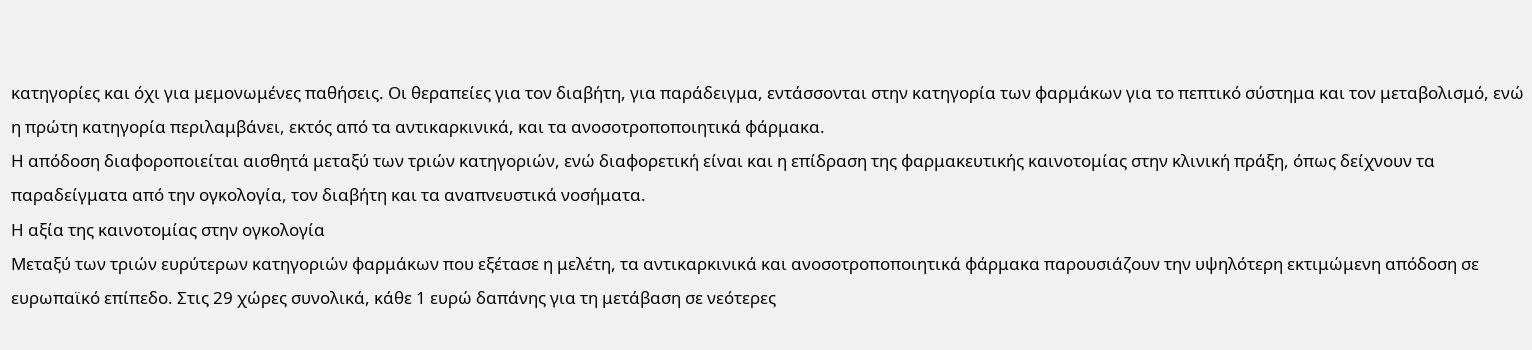κατηγορίες και όχι για μεμονωμένες παθήσεις. Οι θεραπείες για τον διαβήτη, για παράδειγμα, εντάσσονται στην κατηγορία των φαρμάκων για το πεπτικό σύστημα και τον μεταβολισμό, ενώ η πρώτη κατηγορία περιλαμβάνει, εκτός από τα αντικαρκινικά, και τα ανοσοτροποποιητικά φάρμακα.
Η απόδοση διαφοροποιείται αισθητά μεταξύ των τριών κατηγοριών, ενώ διαφορετική είναι και η επίδραση της φαρμακευτικής καινοτομίας στην κλινική πράξη, όπως δείχνουν τα παραδείγματα από την ογκολογία, τον διαβήτη και τα αναπνευστικά νοσήματα.
Η αξία της καινοτομίας στην ογκολογία
Μεταξύ των τριών ευρύτερων κατηγοριών φαρμάκων που εξέτασε η μελέτη, τα αντικαρκινικά και ανοσοτροποποιητικά φάρμακα παρουσιάζουν την υψηλότερη εκτιμώμενη απόδοση σε ευρωπαϊκό επίπεδο. Στις 29 χώρες συνολικά, κάθε 1 ευρώ δαπάνης για τη μετάβαση σε νεότερες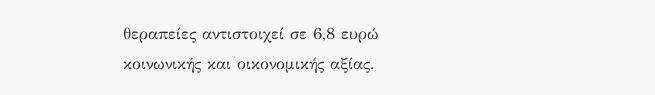θεραπείες αντιστοιχεί σε 6,8 ευρώ κοινωνικής και οικονομικής αξίας.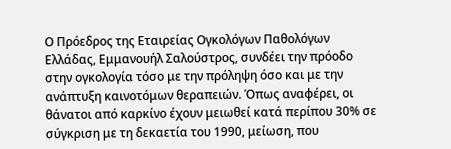Ο Πρόεδρος της Εταιρείας Ογκολόγων Παθολόγων Ελλάδας, Εμμανουήλ Σαλούστρος, συνδέει την πρόοδο στην ογκολογία τόσο με την πρόληψη όσο και με την ανάπτυξη καινοτόμων θεραπειών. Όπως αναφέρει, οι θάνατοι από καρκίνο έχουν μειωθεί κατά περίπου 30% σε σύγκριση με τη δεκαετία του 1990, μείωση, που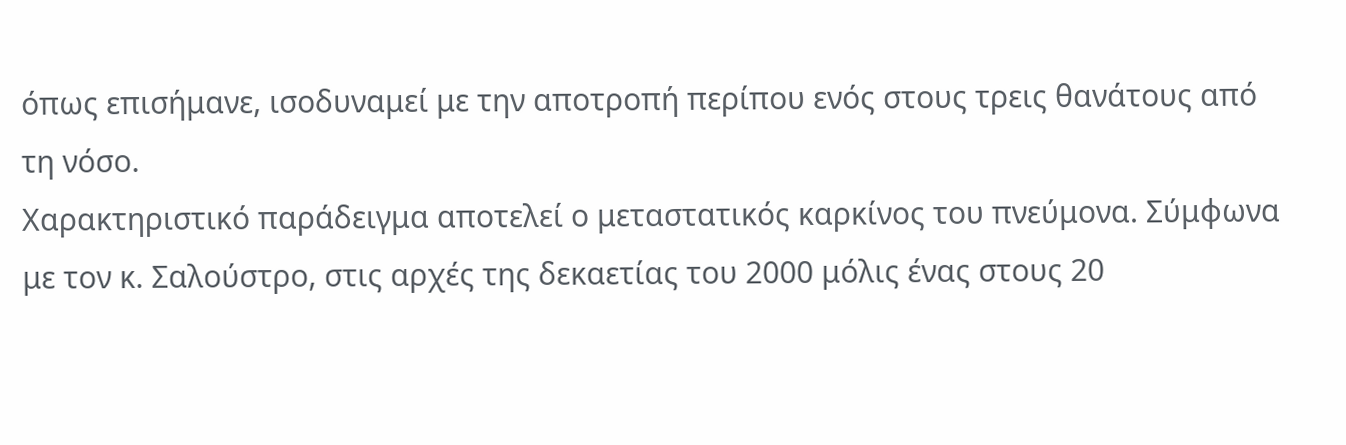όπως επισήμανε, ισοδυναμεί με την αποτροπή περίπου ενός στους τρεις θανάτους από τη νόσο.
Χαρακτηριστικό παράδειγμα αποτελεί ο μεταστατικός καρκίνος του πνεύμονα. Σύμφωνα με τον κ. Σαλούστρο, στις αρχές της δεκαετίας του 2000 μόλις ένας στους 20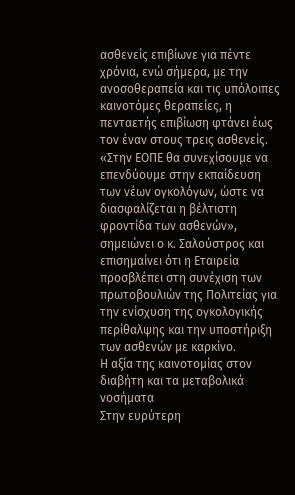ασθενείς επιβίωνε για πέντε χρόνια, ενώ σήμερα, με την ανοσοθεραπεία και τις υπόλοιπες καινοτόμες θεραπείες, η πενταετής επιβίωση φτάνει έως τον έναν στους τρεις ασθενείς.
«Στην ΕΟΠΕ θα συνεχίσουμε να επενδύουμε στην εκπαίδευση των νέων ογκολόγων, ώστε να διασφαλίζεται η βέλτιστη φροντίδα των ασθενών», σημειώνει ο κ. Σαλούστρος και επισημαίνει ότι η Εταιρεία προσβλέπει στη συνέχιση των πρωτοβουλιών της Πολιτείας για την ενίσχυση της ογκολογικής περίθαλψης και την υποστήριξη των ασθενών με καρκίνο.
Η αξία της καινοτομίας στον διαβήτη και τα μεταβολικά νοσήματα
Στην ευρύτερη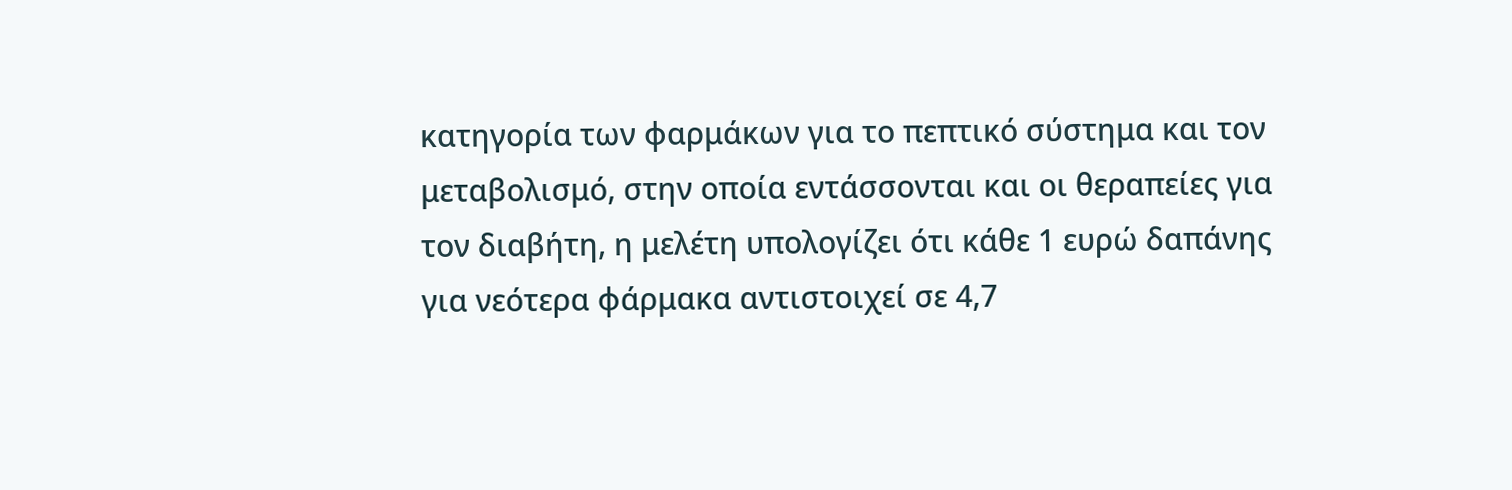κατηγορία των φαρμάκων για το πεπτικό σύστημα και τον μεταβολισμό, στην οποία εντάσσονται και οι θεραπείες για τον διαβήτη, η μελέτη υπολογίζει ότι κάθε 1 ευρώ δαπάνης για νεότερα φάρμακα αντιστοιχεί σε 4,7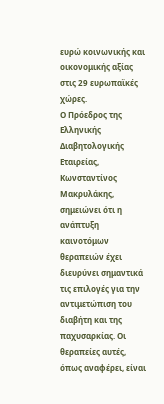ευρώ κοινωνικής και οικονομικής αξίας στις 29 ευρωπαϊκές χώρες.
Ο Πρόεδρος της Ελληνικής Διαβητολογικής Εταιρείας, Κωνσταντίνος Μακρυλάκης, σημειώνει ότι η ανάπτυξη καινοτόμων θεραπειών έχει διευρύνει σημαντικά τις επιλογές για την αντιμετώπιση του διαβήτη και της παχυσαρκίας. Οι θεραπείες αυτές, όπως αναφέρει, είναι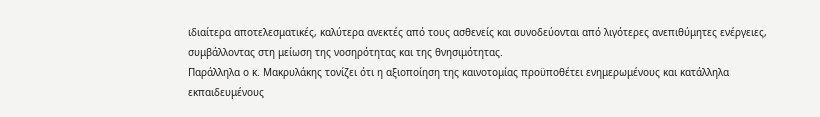ιδιαίτερα αποτελεσματικές, καλύτερα ανεκτές από τους ασθενείς και συνοδεύονται από λιγότερες ανεπιθύμητες ενέργειες, συμβάλλοντας στη μείωση της νοσηρότητας και της θνησιμότητας.
Παράλληλα ο κ. Μακρυλάκης τονίζει ότι η αξιοποίηση της καινοτομίας προϋποθέτει ενημερωμένους και κατάλληλα εκπαιδευμένους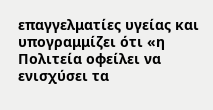επαγγελματίες υγείας και υπογραμμίζει ότι «η Πολιτεία οφείλει να ενισχύσει τα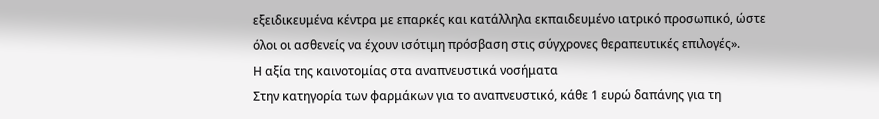εξειδικευμένα κέντρα με επαρκές και κατάλληλα εκπαιδευμένο ιατρικό προσωπικό, ώστε όλοι οι ασθενείς να έχουν ισότιμη πρόσβαση στις σύγχρονες θεραπευτικές επιλογές».
Η αξία της καινοτομίας στα αναπνευστικά νοσήματα
Στην κατηγορία των φαρμάκων για το αναπνευστικό, κάθε 1 ευρώ δαπάνης για τη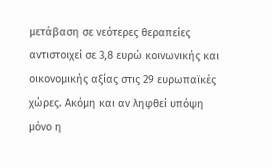μετάβαση σε νεότερες θεραπείες αντιστοιχεί σε 3,8 ευρώ κοινωνικής και οικονομικής αξίας στις 29 ευρωπαϊκές χώρες. Ακόμη και αν ληφθεί υπόψη μόνο η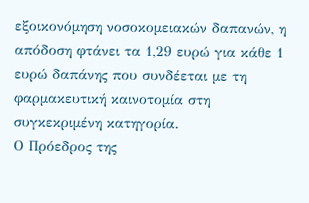εξοικονόμηση νοσοκομειακών δαπανών, η απόδοση φτάνει τα 1,29 ευρώ για κάθε 1 ευρώ δαπάνης που συνδέεται με τη φαρμακευτική καινοτομία στη συγκεκριμένη κατηγορία.
Ο Πρόεδρος της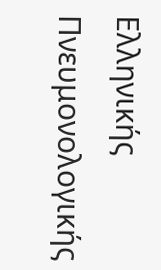Ελληνικής Πνευμονολογικής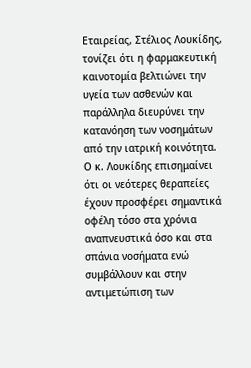Εταιρείας, Στέλιος Λουκίδης, τονίζει ότι η φαρμακευτική καινοτομία βελτιώνει την υγεία των ασθενών και παράλληλα διευρύνει την κατανόηση των νοσημάτων από την ιατρική κοινότητα.
Ο κ. Λουκίδης επισημαίνει ότι οι νεότερες θεραπείες έχουν προσφέρει σημαντικά οφέλη τόσο στα χρόνια αναπνευστικά όσο και στα σπάνια νοσήματα ενώ συμβάλλουν και στην αντιμετώπιση των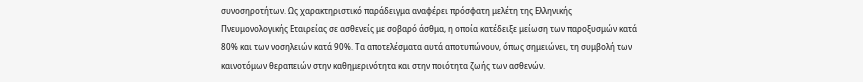συνοσηροτήτων. Ως χαρακτηριστικό παράδειγμα αναφέρει πρόσφατη μελέτη της Ελληνικής Πνευμονολογικής Εταιρείας σε ασθενείς με σοβαρό άσθμα, η οποία κατέδειξε μείωση των παροξυσμών κατά 80% και των νοσηλειών κατά 90%. Τα αποτελέσματα αυτά αποτυπώνουν, όπως σημειώνει, τη συμβολή των καινοτόμων θεραπειών στην καθημερινότητα και στην ποιότητα ζωής των ασθενών.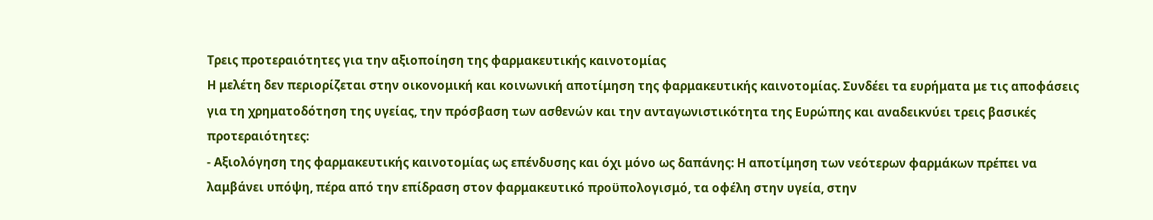Τρεις προτεραιότητες για την αξιοποίηση της φαρμακευτικής καινοτομίας
Η μελέτη δεν περιορίζεται στην οικονομική και κοινωνική αποτίμηση της φαρμακευτικής καινοτομίας. Συνδέει τα ευρήματα με τις αποφάσεις για τη χρηματοδότηση της υγείας, την πρόσβαση των ασθενών και την ανταγωνιστικότητα της Ευρώπης και αναδεικνύει τρεις βασικές προτεραιότητες:
- Αξιολόγηση της φαρμακευτικής καινοτομίας ως επένδυσης και όχι μόνο ως δαπάνης: Η αποτίμηση των νεότερων φαρμάκων πρέπει να λαμβάνει υπόψη, πέρα από την επίδραση στον φαρμακευτικό προϋπολογισμό, τα οφέλη στην υγεία, στην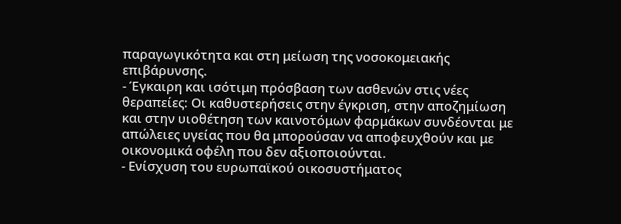παραγωγικότητα και στη μείωση της νοσοκομειακής επιβάρυνσης.
- Έγκαιρη και ισότιμη πρόσβαση των ασθενών στις νέες θεραπείες: Οι καθυστερήσεις στην έγκριση, στην αποζημίωση και στην υιοθέτηση των καινοτόμων φαρμάκων συνδέονται με απώλειες υγείας που θα μπορούσαν να αποφευχθούν και με οικονομικά οφέλη που δεν αξιοποιούνται.
- Ενίσχυση του ευρωπαϊκού οικοσυστήματος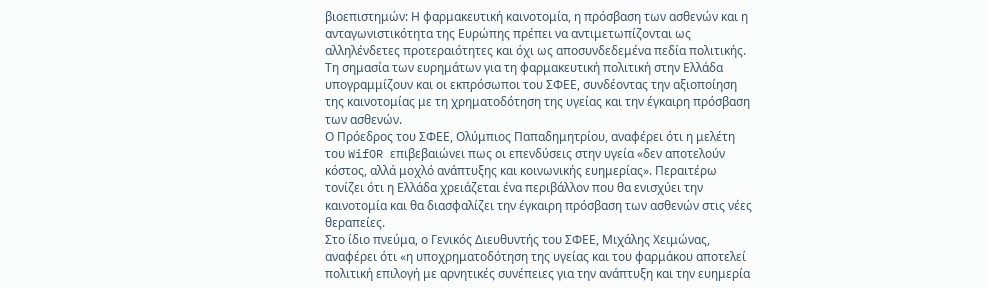βιοεπιστημών: Η φαρμακευτική καινοτομία, η πρόσβαση των ασθενών και η ανταγωνιστικότητα της Ευρώπης πρέπει να αντιμετωπίζονται ως αλληλένδετες προτεραιότητες και όχι ως αποσυνδεδεμένα πεδία πολιτικής.
Τη σημασία των ευρημάτων για τη φαρμακευτική πολιτική στην Ελλάδα υπογραμμίζουν και οι εκπρόσωποι του ΣΦΕΕ, συνδέοντας την αξιοποίηση της καινοτομίας με τη χρηματοδότηση της υγείας και την έγκαιρη πρόσβαση των ασθενών.
Ο Πρόεδρος του ΣΦΕΕ, Ολύμπιος Παπαδημητρίου, αναφέρει ότι η μελέτη του WifOR επιβεβαιώνει πως οι επενδύσεις στην υγεία «δεν αποτελούν κόστος, αλλά μοχλό ανάπτυξης και κοινωνικής ευημερίας». Περαιτέρω τονίζει ότι η Ελλάδα χρειάζεται ένα περιβάλλον που θα ενισχύει την καινοτομία και θα διασφαλίζει την έγκαιρη πρόσβαση των ασθενών στις νέες θεραπείες.
Στο ίδιο πνεύμα, ο Γενικός Διευθυντής του ΣΦΕΕ, Μιχάλης Χειμώνας, αναφέρει ότι «η υποχρηματοδότηση της υγείας και του φαρμάκου αποτελεί πολιτική επιλογή με αρνητικές συνέπειες για την ανάπτυξη και την ευημερία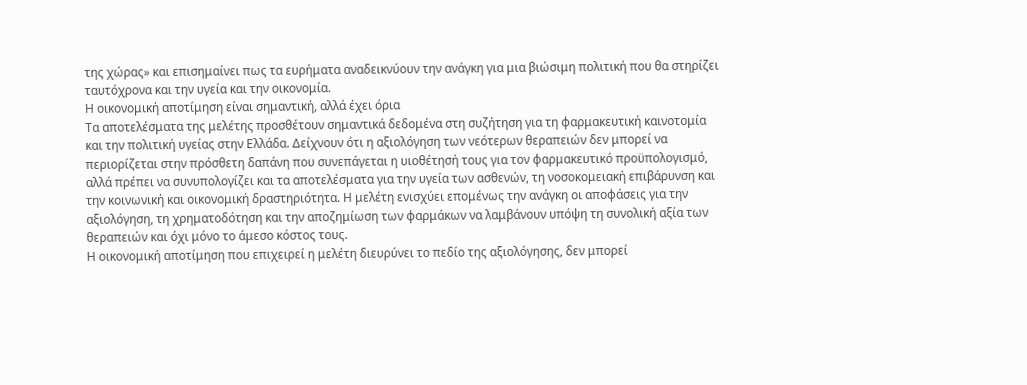της χώρας» και επισημαίνει πως τα ευρήματα αναδεικνύουν την ανάγκη για μια βιώσιμη πολιτική που θα στηρίζει ταυτόχρονα και την υγεία και την οικονομία.
Η οικονομική αποτίμηση είναι σημαντική, αλλά έχει όρια
Τα αποτελέσματα της μελέτης προσθέτουν σημαντικά δεδομένα στη συζήτηση για τη φαρμακευτική καινοτομία και την πολιτική υγείας στην Ελλάδα. Δείχνουν ότι η αξιολόγηση των νεότερων θεραπειών δεν μπορεί να περιορίζεται στην πρόσθετη δαπάνη που συνεπάγεται η υιοθέτησή τους για τον φαρμακευτικό προϋπολογισμό, αλλά πρέπει να συνυπολογίζει και τα αποτελέσματα για την υγεία των ασθενών, τη νοσοκομειακή επιβάρυνση και την κοινωνική και οικονομική δραστηριότητα. Η μελέτη ενισχύει επομένως την ανάγκη οι αποφάσεις για την αξιολόγηση, τη χρηματοδότηση και την αποζημίωση των φαρμάκων να λαμβάνουν υπόψη τη συνολική αξία των θεραπειών και όχι μόνο το άμεσο κόστος τους.
Η οικονομική αποτίμηση που επιχειρεί η μελέτη διευρύνει το πεδίο της αξιολόγησης, δεν μπορεί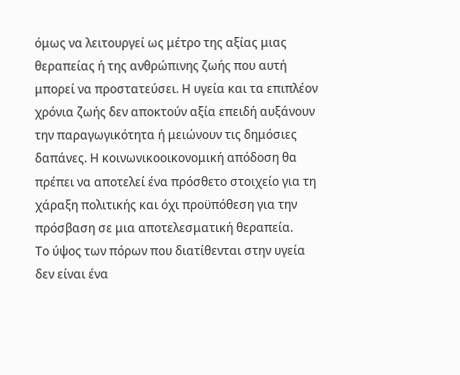όμως να λειτουργεί ως μέτρο της αξίας μιας θεραπείας ή της ανθρώπινης ζωής που αυτή μπορεί να προστατεύσει. Η υγεία και τα επιπλέον χρόνια ζωής δεν αποκτούν αξία επειδή αυξάνουν την παραγωγικότητα ή μειώνουν τις δημόσιες δαπάνες. Η κοινωνικοοικονομική απόδοση θα πρέπει να αποτελεί ένα πρόσθετο στοιχείο για τη χάραξη πολιτικής και όχι προϋπόθεση για την πρόσβαση σε μια αποτελεσματική θεραπεία.
Το ύψος των πόρων που διατίθενται στην υγεία δεν είναι ένα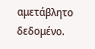αμετάβλητο δεδομένο.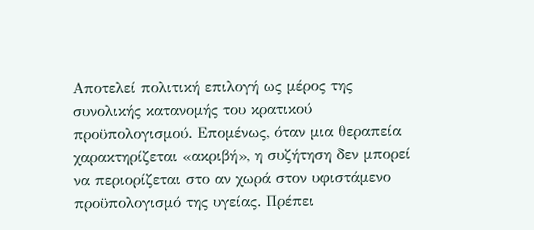Αποτελεί πολιτική επιλογή ως μέρος της συνολικής κατανομής του κρατικού προϋπολογισμού. Επομένως, όταν μια θεραπεία χαρακτηρίζεται «ακριβή», η συζήτηση δεν μπορεί να περιορίζεται στο αν χωρά στον υφιστάμενο προϋπολογισμό της υγείας. Πρέπει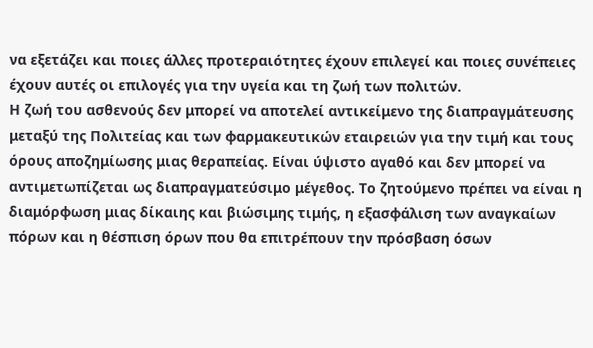να εξετάζει και ποιες άλλες προτεραιότητες έχουν επιλεγεί και ποιες συνέπειες έχουν αυτές οι επιλογές για την υγεία και τη ζωή των πολιτών.
Η ζωή του ασθενούς δεν μπορεί να αποτελεί αντικείμενο της διαπραγμάτευσης μεταξύ της Πολιτείας και των φαρμακευτικών εταιρειών για την τιμή και τους όρους αποζημίωσης μιας θεραπείας. Είναι ύψιστο αγαθό και δεν μπορεί να αντιμετωπίζεται ως διαπραγματεύσιμο μέγεθος. Το ζητούμενο πρέπει να είναι η διαμόρφωση μιας δίκαιης και βιώσιμης τιμής, η εξασφάλιση των αναγκαίων πόρων και η θέσπιση όρων που θα επιτρέπουν την πρόσβαση όσων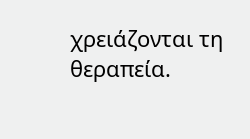χρειάζονται τη θεραπεία.